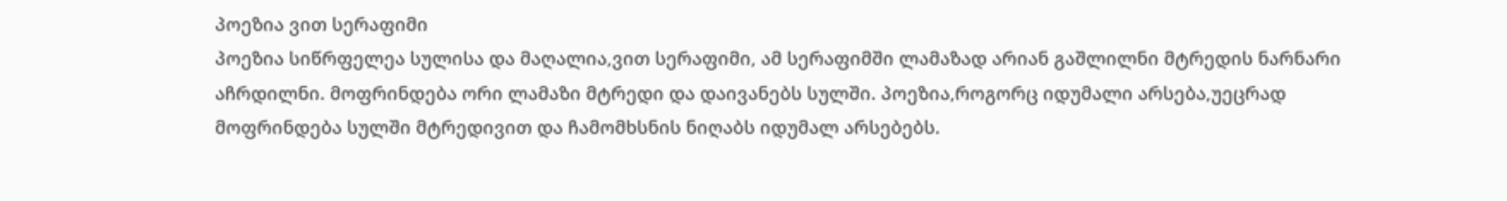პოეზია ვით სერაფიმი
პოეზია სიწრფელეა სულისა და მაღალია,ვით სერაფიმი, ამ სერაფიმში ლამაზად არიან გაშლილნი მტრედის ნარნარი აჩრდილნი. მოფრინდება ორი ლამაზი მტრედი და დაივანებს სულში. პოეზია,როგორც იდუმალი არსება,უეცრად მოფრინდება სულში მტრედივით და ჩამომხსნის ნიღაბს იდუმალ არსებებს.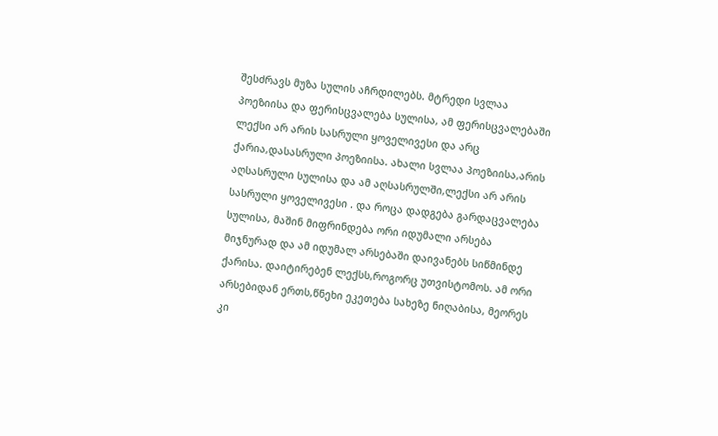შესძრავს მუზა სულის აჩრდილებს. მტრედი სვლაა პოეზიისა და ფერისცვალება სულისა, ამ ფერისცვალებაში ლექსი არ არის სასრული ყოველივესი და არც ქარია,დასასრული პოეზიისა. ახალი სვლაა პოეზიისა,არის აღსასრული სულისა და ამ აღსასრულში,ლექსი არ არის სასრული ყოველივესი . და როცა დადგება გარდაცვალება სულისა, მაშინ მიფრინდება ორი იდუმალი არსება მიჯნურად და ამ იდუმალ არსებაში დაივანებს სიწმინდე ქარისა. დაიტირებენ ლექსს,როგორც უთვისტომოს. ამ ორი არსებიდან ერთს,წნეხი ეკეთება სახეზე ნიღაბისა, მეორეს კი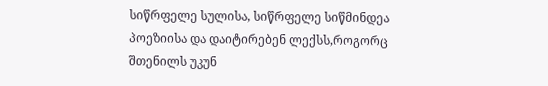სიწრფელე სულისა, სიწრფელე სიწმინდეა პოეზიისა და დაიტირებენ ლექსს,როგორც შთენილს უკუნ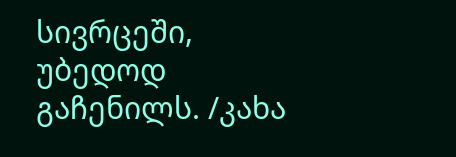სივრცეში, უბედოდ გაჩენილს. /კახა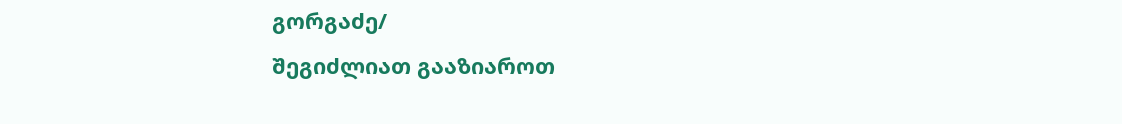გორგაძე/
შეგიძლიათ გააზიაროთ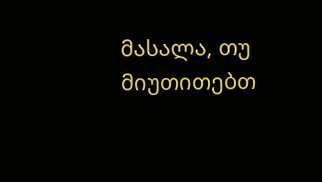მასალა, თუ მიუთითებთ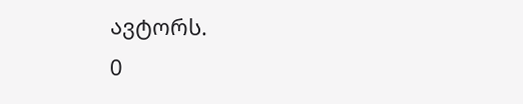ავტორს.
0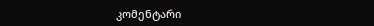კომენტარი